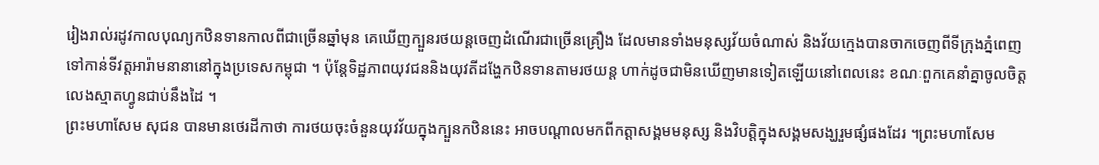រៀងរាល់រដូវកាលបុណ្យកឋិនទានកាលពីជាច្រើនឆ្នាំមុន គេឃើញក្បួនរថយន្តចេញដំណើរជាច្រើនគ្រឿង ដែលមានទាំងមនុស្សវ័យចំណាស់ និងវ័យក្មេងបានចាកចេញពីទីក្រុងភ្នំពេញទៅកាន់ទីវត្តអារ៉ាមនានានៅក្នុងប្រទេសកម្ពុជា ។ ប៉ុន្តែទិដ្ឋភាពយុវជននិងយុវតីដង្ហែកឋិនទានតាមរថយន្ត ហាក់ដូចជាមិនឃើញមានទៀតឡើយនៅពេលនេះ ខណៈពួកគេនាំគ្នាចូលចិត្តលេងស្មាតហ្វូនជាប់នឹងដៃ ។
ព្រះមហាសែម សុជន បានមានថេរដីកាថា ការថយចុះចំនួនយុវវ័យក្នុងក្បួនកឋិននេះ អាចបណ្តាលមកពីកត្តាសង្គមមនុស្ស និងវិបត្តិក្នុងសង្គមសង្ឃរួមផ្សំផងដែរ ។ព្រះមហាសែម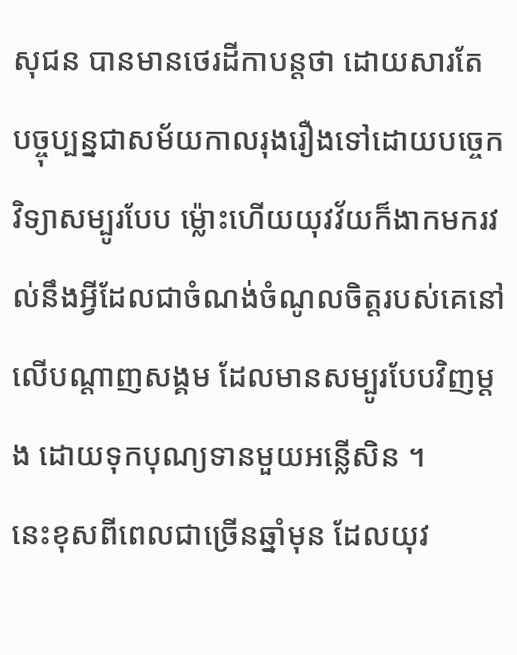សុជន បានមានថេរដីកាបន្តថា ដោយសារតែ បច្ចុប្បន្នជាសម័យកាលរុងរឿងទៅដោយបច្ចេកវិទ្យាសម្បូរបែប ម្ល៉ោះហើយយុវវ័យក៏ងាកមករវល់នឹងអ្វីដែលជាចំណង់ចំណូលចិត្តរបស់គេនៅលើបណ្តាញសង្គម ដែលមានសម្បូរបែបវិញម្តង ដោយទុកបុណ្យទានមួយអន្លើសិន ។
នេះខុសពីពេលជាច្រើនឆ្នាំមុន ដែលយុវ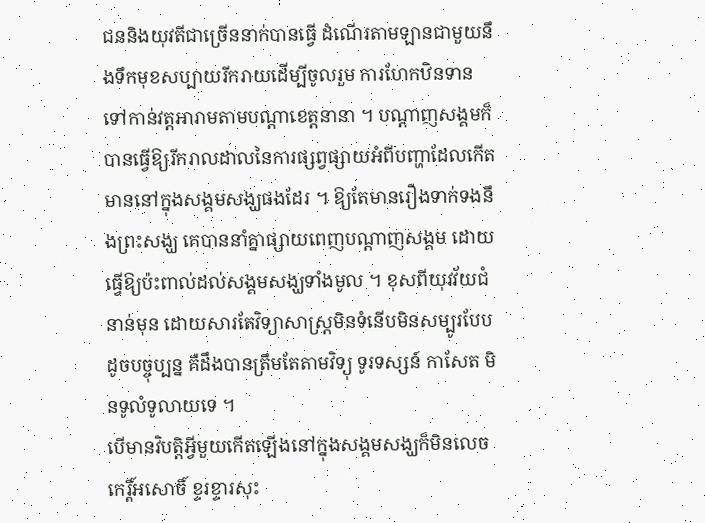ជននិងយុវតីជាច្រើននាក់បានធ្វើ ដំណើរតាមឡានជាមួយនឹងទឹកមុខសប្បាយរីករាយដើម្បីចូលរួម ការហែកឋិនទានទៅកាន់វត្តអារាមតាមបណ្តាខេត្តនានា ។ បណ្តាញសង្គមក៏បានធ្វើឱ្យរីករាលដាលនៃការផ្សព្វផ្សាយអំពីបញ្ហាដែលកើតមាននៅក្នុងសង្គមសង្ឃផងដែរ ។ ឱ្យតែមានរឿងទាក់ទងនឹងព្រះសង្ឃ គេបាននាំគ្នាផ្សាយពេញបណ្តាញសង្គម ដោយធ្វើឱ្យប៉ះពាល់ដល់សង្គមសង្ឃទាំងមូល ។ ខុសពីយុវវ័យជំនាន់មុន ដោយសារតែវិទ្យាសាស្ត្រមិនទំនើបមិនសម្បូរបែបដូចបច្ចុប្បន្ន គឺដឹងបានត្រឹមតែតាមវិទ្យុ ទូរទស្សន៍ កាសែត មិនទូលំទូលាយទេ ។
បើមានវិបត្តិអ្វីមួយកើតឡើងនៅក្នុងសង្គមសង្ឃក៏មិនលេចកេរ្តិ៍អសោចិ៍ ខ្ទរខ្ទារសុះ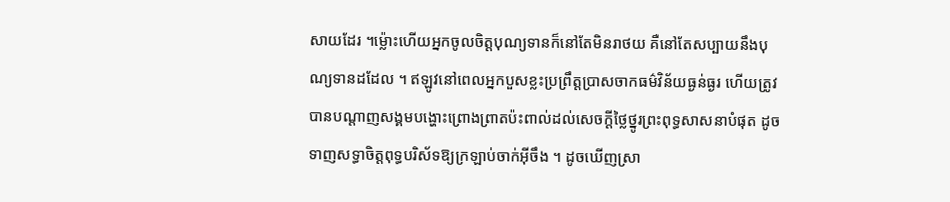សាយដែរ ។ម្ល៉ោះហើយអ្នកចូលចិត្តបុណ្យទានក៏នៅតែមិនរាថយ គឺនៅតែសប្បាយនឹងបុណ្យទានដដែល ។ ឥឡូវនៅពេលអ្នកបួសខ្លះប្រព្រឹត្តប្រាសចាកធម៌វិន័យធ្ងន់ធ្ងរ ហើយត្រូវបានបណ្តាញសង្គមបង្ហោះព្រោងព្រាតប៉ះពាល់ដល់សេចក្តីថ្លៃថ្នូរព្រះពុទ្ធសាសនាបំផុត ដូចទាញសទ្ធាចិត្តពុទ្ធបរិស័ទឱ្យក្រឡាប់ចាក់អុីចឹង ។ ដូចឃើញស្រា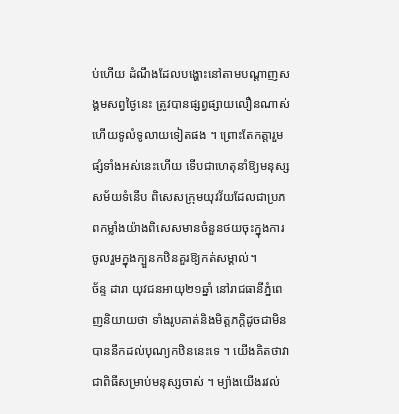ប់ហើយ ដំណឹងដែលបង្ហោះនៅតាមបណ្តាញសង្គមសព្វថ្ងៃនេះ ត្រូវបានផ្សព្វផ្សាយលឿនណាស់ ហើយទូលំទូលាយទៀតផង ។ ព្រោះតែកត្តារួមផ្សំទាំងអស់នេះហើយ ទើបជាហេតុនាំឱ្យមនុស្សសម័យទំនើប ពិសេសក្រុមយុវវ័យដែលជាប្រភពកម្លាំងយ៉ាងពិសេសមានចំនួនថយចុះក្នុងការចូលរួមក្នុងក្បួនកឋិនគួរឱ្យកត់សម្គាល់។
ច័ន្ទ ដារា យុវជនអាយុ២១ឆ្នាំ នៅរាជធានីភ្នំពេញនិយាយថា ទាំងរូបគាត់និងមិត្តភក្តិដូចជាមិន បាននឹកដល់បុណ្យកឋិននេះទេ ។ យើងគិតថាវាជាពិធីសម្រាប់មនុស្សចាស់ ។ ម្យ៉ាងយើងរវល់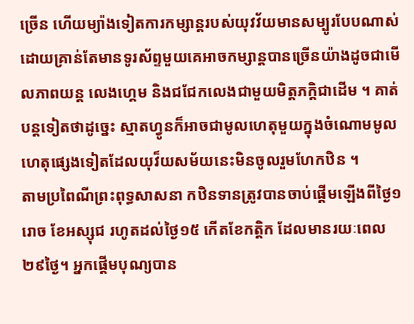ច្រើន ហើយម្យ៉ាងទៀតការកម្សាន្តរបស់យុវវ័យមានសម្បូរបែបណាស់ដោយគ្រាន់តែមានទូរស័ព្ទមួយគេអាចកម្សាន្តបានច្រើនយ៉ាងដូចជាមើលភាពយន្ត លេងហ្គេម និងជជែកលេងជាមួយមិត្តភក្តិជាដើម ។ គាត់បន្តទៀតថាដូច្នេះ ស្មាតហ្វូនក៏អាចជាមូលហេតុមួយក្នុងចំណោមមូលហេតុផ្សេងទៀតដែលយុវ៏យសម័យនេះមិនចូលរួមហែកឋិន ។
តាមប្រពៃណីព្រះពុទ្ធសាសនា កឋិនទានត្រូវបានចាប់ផ្តើមឡើងពីថ្ងៃ១រោច ខែអស្សុជ រហូតដល់ថ្ងៃ១៥ កើតខែកត្តិក ដែលមានរយៈពេល២៩ថ្ងៃ។ អ្នកផ្ដើមបុណ្យបាន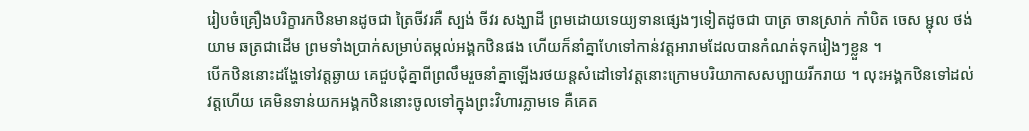រៀបចំគ្រឿងបរិក្ខារកឋិនមានដូចជា ត្រៃចីវរគឺ ស្បង់ ចីវរ សង្ឃាដី ព្រមដោយទេយ្យទានផ្សេងៗទៀតដូចជា បាត្រ ចានស្រាក់ កាំបិត ចេស ម្ជុល ថង់យាម ឆត្រជាដើម ព្រមទាំងប្រាក់សម្រាប់តម្កល់អង្គកឋិនផង ហើយក៏នាំគ្នាហែទៅកាន់វត្តអារាមដែលបានកំណត់ទុករៀងៗខ្លួន ។
បើកឋិននោះដង្ហែទៅវត្តឆ្ងាយ គេជួបជុំគ្នាពីព្រលឹមរួចនាំគ្នាឡើងរថយន្តសំដៅទៅវត្តនោះក្រោមបរិយាកាសសប្បាយរីករាយ ។ លុះអង្គកឋិនទៅដល់វត្តហើយ គេមិនទាន់យកអង្គកឋិននោះចូលទៅក្នុងព្រះវិហារភ្លាមទេ គឺគេត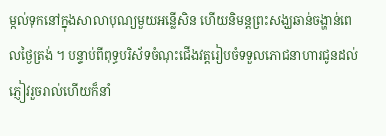ម្កល់ទុកនៅក្នុងសាលាបុណ្យមួយអន្លើសិន ហើយនិមន្ដព្រះសង្ឃឆាន់ចង្ហាន់ពេលថ្ងៃត្រង់ ។ បន្ទាប់ពីពុទ្ធបរិស័ទចំណុះជើងវត្ដរៀបចំទទួលភោជនាហារជូនដល់ភ្ញៀវរួចរាល់ហើយក៏នាំ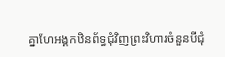គ្នាហែអង្គកឋិនព័ទ្ធជុំវិញព្រះវិហារចំនួនបីជុំ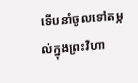ទើបនាំចូលទៅតម្កល់ក្នុងព្រះវិហា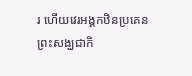រ ហើយវេរអង្គកឋិនប្រគេនព្រះសង្ឃជាកិ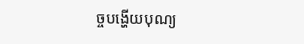ច្ចបង្ហើយបុណ្យ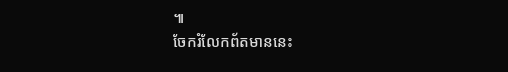៕
ចែករំលែកព័តមាននេះ